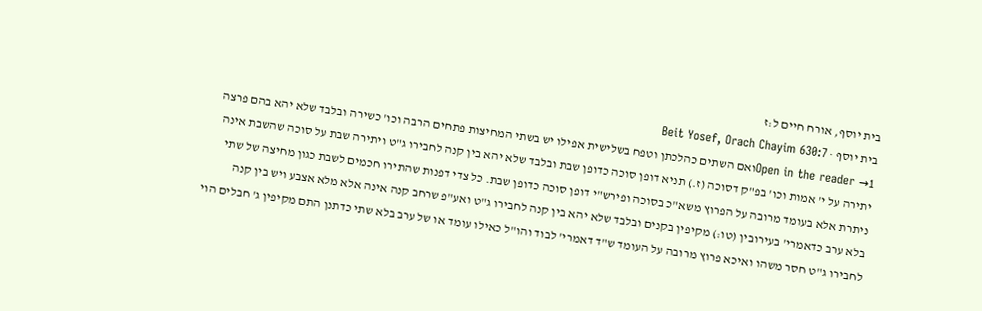בית יוסף, אורח חיים ל:ז
בית יוסף · Beit Yosef, Orach Chayim 630:7
Open in the reader →1ואם השתים כהלכתן וטפח בשלישית אפילו יש בשתי המחיצות פתחים הרבה וכו' כשירה ובלבד שלא יהא בהם פרצה יתירה על י' אמות וכו' בפ"ק דסוכה (ז.) תניא דופן סוכה כדופן שבת ובלבד שלא יהא בין קנה לחבירו ג"ט ויתירה שבת על סוכה שהשבת אינה ניתרת אלא בעומד מרובה על הפרוץ משא"כ בסוכה ופירש"י דופן סוכה כדופן שבת. כל צדי דפנות שהתירו חכמים לשבת כגון מחיצה של שתי בלא ערב כדאמרי' בעירובין (טו:) מקיפין בקנים ובלבד שלא יהא בין קנה לחבירו ג"ט ואע"פ שרחב קנה אינה אלא מלא אצבע ויש בין קנה לחבירו ג"ט חסר משהו ואיכא פרוץ מרובה על העומד ש"ד דאמרי' לבוד והו"ל כאילו עומד או של ערב בלא שתי כדתנן התם מקיפין ג' חבלים הוי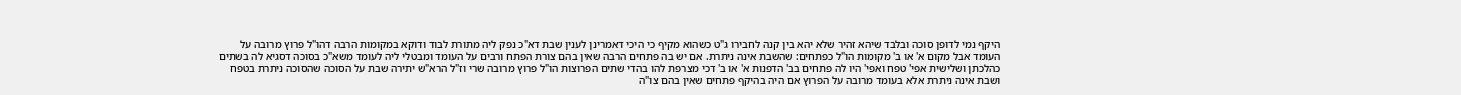היקף נמי לדופן סוכה ובלבד שיהא זהיר שלא יהא בין קנה לחבירו ג"ט כשהוא מקיף כי היכי דאמרינן לענין שבת דא"כ נפק ליה מתורת לבוד ודוקא במקומות הרבה דהו"ל פרוץ מרובה על העומד אבל מקום א' או ב' מקומות הו"ל כפתחים: שהשבת אינה ניתרת. אם יש בה פתחים הרבה שאין בהם צורת הפתח ורבים על העומד ומבטלי ליה לעומד משא"כ בסוכה דסגיא לה בשתים כהלכתן ושלישית אפי' טפח ואפי' היו לה פתחים בב' הדפנות א' או ב' דכי מצרפת להו בהדי שתים הפרוצות הו"ל פרוץ מרובה שרי וז"ל הרא"ש יתירה שבת על הסוכה שהסוכה ניתרת בטפח ושבת אינה ניתרת אלא בעומד מרובה על הפרוץ אם היה בהיקף פתחים שאין בהם צו"ה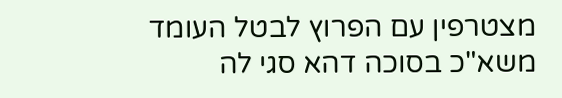מצטרפין עם הפרוץ לבטל העומד משא"כ בסוכה דהא סגי לה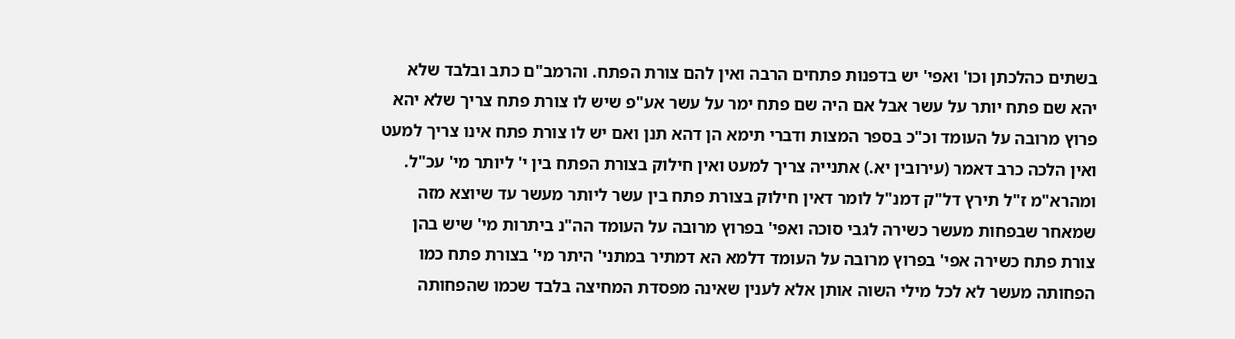בשתים כהלכתן וכו' ואפי' יש בדפנות פתחים הרבה ואין להם צורת הפתח. והרמב"ם כתב ובלבד שלא יהא שם פתח יותר על עשר אבל אם היה שם פתח ימר על עשר אע"פ שיש לו צורת פתח צריך שלא יהא פרוץ מרובה על העומד וכ"כ בספר המצות ודברי תימא הן דהא תנן ואם יש לו צורת פתח אינו צריך למעט ואין הלכה כרב דאמר (עירובין יא.) אתנייה צריך למעט ואין חילוק בצורת הפתח בין י' ליותר מי' עכ"ל. ומהרא"מ ז"ל תירץ דל"ק דמנ"ל לומר דאין חילוק בצורת פתח בין עשר ליותר מעשר עד שיוצא מזה שמאחר שבפחות מעשר כשירה לגבי סוכה ואפי' בפרוץ מרובה על העומד הה"נ ביתרות מי' שיש בהן צורת פתח כשירה אפי' בפרוץ מרובה על העומד דלמא הא דמתיר במתני' היתר מי' בצורת פתח כמו הפחותה מעשר לא לכל מילי השוה אותן אלא לענין שאינה מפסדת המחיצה בלבד שכמו שהפחותה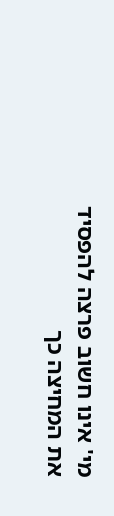מי' אינו חשוב פרצה להפסיד את המחיצה כך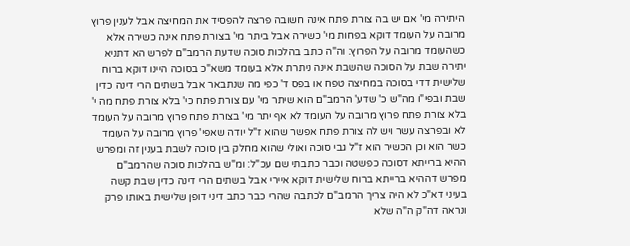היתירה מי' אם יש בה צורת פתח אינה חשובה פרצה להפסיד את המחיצה אבל לענין פרוץ מרובה על העומד דוקא בפחות מי' כשירה אבל ביתר מי' בצורת פתח אינה כשירה אלא כשהעומד מרובה על הפרוץ: וה"ה כתב בהלכות סוכה שדעת הרמב"ם לפרש הא דתניא יתירה שבת על הסוכה שהשבת אינה ניתרת אלא בעומד משא"כ בסוכה היינו דוקא ברוח שלישית דדי בסוכה במחיצה טפח או בפס ד' כפי מה שנתבאר אבל בשתים הרי דינה כדין שבת ובפי"ו מה"ש כ' שדע' הרמב"ם הוא שיתר מי' עם צורת פתח כי' בלא צורת פתח מה י' בלא צורת פתח פרוץ מרובה על העומד לא אף יתר מי' בצורת פתח פרוץ מרובה על העומד לא ובפרצה עשר ויש לה צורת פתח אפשר שהוא ז"ל יודה שאפי' פרוץ מרובה על העומד כשר הוא וכן הכשיר הוא ז"ל גבי סוכה ואולי שהוא מחלק בין סוכה לשבת בענין זה ומפרש ההיא ברייתא דסוכה כפשטה וכבר כתבתי שם עכ"ל: ומ"ש בהלכות סוכה שהרמב"ם מפרש דההיא ברייתא ברוח שלישית דוקא איירי אבל בשתים הרי דינה כדין שבת קשה בעיני דא"כ לא היה צריך הרמב"ם לכתבה שהרי כבר כתב דיני דופן שלישית באותו פרק ונראה דה"ק ה"ה שלא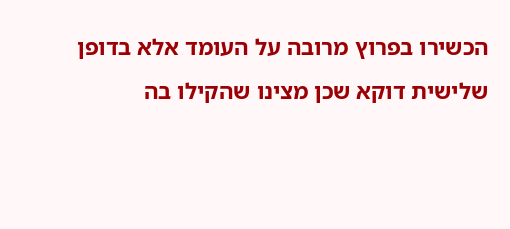הכשירו בפרוץ מרובה על העומד אלא בדופן שלישית דוקא שכן מצינו שהקילו בה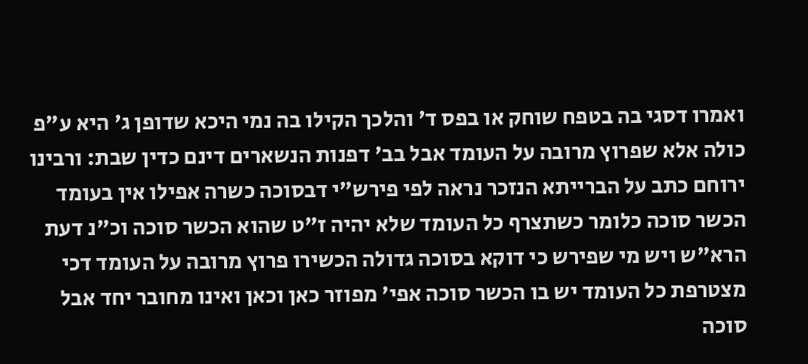ואמרו דסגי בה בטפח שוחק או בפס ד' והלכך הקילו בה נמי היכא שדופן ג' היא ע"פ כולה אלא שפרוץ מרובה על העומד אבל בב' דפנות הנשארים דינם כדין שבת: ורבינו ירוחם כתב על הברייתא הנזכר נראה לפי פירש"י דבסוכה כשרה אפילו אין בעומד הכשר סוכה כלומר כשתצרף כל העומד שלא יהיה ז"ט שהוא הכשר סוכה וכ"נ דעת הרא"ש ויש מי שפירש כי דוקא בסוכה גדולה הכשירו פרוץ מרובה על העומד דכי מצטרפת כל העומד יש בו הכשר סוכה אפי' מפוזר כאן וכאן ואינו מחובר יחד אבל סוכה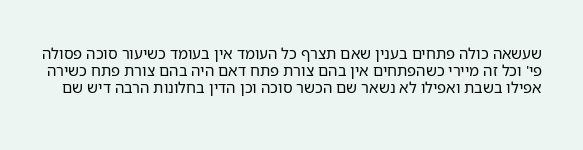שעשאה כולה פתחים בענין שאם תצרף כל העומד אין בעומד כשיעור סוכה פסולה פי' וכל זה מיירי כשהפתחים אין בהם צורת פתח דאם היה בהם צורת פתח כשירה אפילו בשבת ואפילו לא נשאר שם הכשר סוכה וכן הדין בחלונות הרבה דיש שם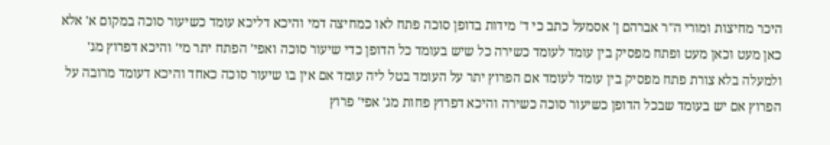היכר מחיצות ומורי ה"ר אברהם ן' אסמעל כתב כי ד' מידות בדופן סוכה פתח לאו כמחיצה דמי והיכא דליכא עומד כשיעור סוכה במקום א' אלא כאן מעט וכאן מעט ופתח מפסיק בין עומד לעומד כשירה כל שיש בעומד כל הדופן כדי שיעור סוכה ואפי' הפתח יתר מי' והיכא דפרוץ מג' ולמעלה בלא צורת פתח מפסיק בין עומד לעומד אם הפרוץ יתר על העומד בטל ליה עומד אם אין בו שיעור סוכה כאחד והיכא דעומד מרובה על הפרוץ אם יש בעומד שבכל הדופן כשיעור סוכה כשירה והיכא דפרוץ פחות מג' אפי' פרוץ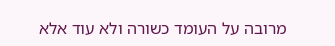מרובה על העומד כשורה ולא עוד אלא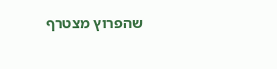שהפרוץ מצטרף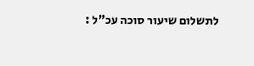לתשלום שיעור סוכה עכ"ל :